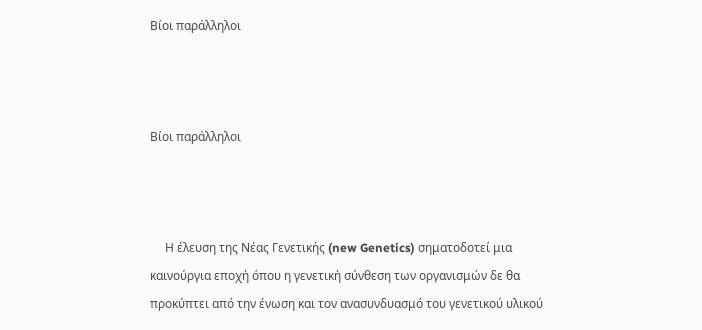Βίοι παράλληλοι



Βίοι παράλληλοι



     Η έλευση της Νέας Γενετικής (new Genetics) σηματοδοτεί μια καινούργια εποχή όπου η γενετική σύνθεση των οργανισμών δε θα προκύπτει από την ένωση και τον ανασυνδυασμό του γενετικού υλικού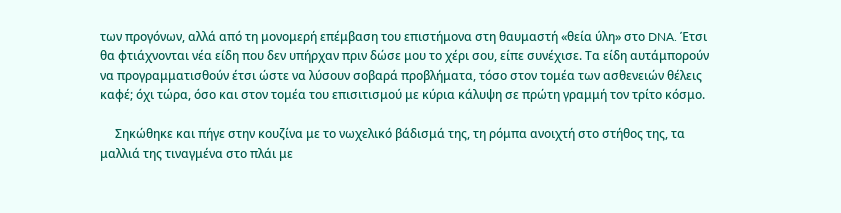των προγόνων, αλλά από τη μονομερή επέμβαση του επιστήμονα στη θαυμαστή «θεία ύλη» στο DNA. Έτσι θα φτιάχνονται νέα είδη που δεν υπήρχαν πριν δώσε μου το χέρι σου, είπε συνέχισε. Τα είδη αυτάμπορούν να προγραμματισθούν έτσι ώστε να λύσουν σοβαρά προβλήματα, τόσο στον τομέα των ασθενειών θέλεις καφέ; όχι τώρα, όσο και στον τομέα του επισιτισμού με κύρια κάλυψη σε πρώτη γραμμή τον τρίτο κόσμο.

     Σηκώθηκε και πήγε στην κουζίνα με το νωχελικό βάδισμά της, τη ρόμπα ανοιχτή στο στήθος της, τα μαλλιά της τιναγμένα στο πλάι με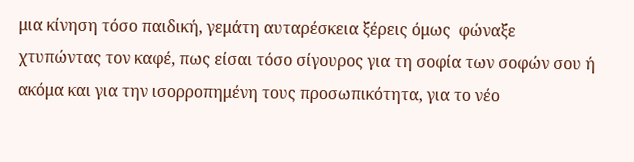μια κίνηση τόσο παιδική, γεμάτη αυταρέσκεια ξέρεις όμως  φώναξε χτυπώντας τον καφέ, πως είσαι τόσο σίγουρος για τη σοφία των σοφών σου ή ακόμα και για την ισορροπημένη τους προσωπικότητα, για το νέο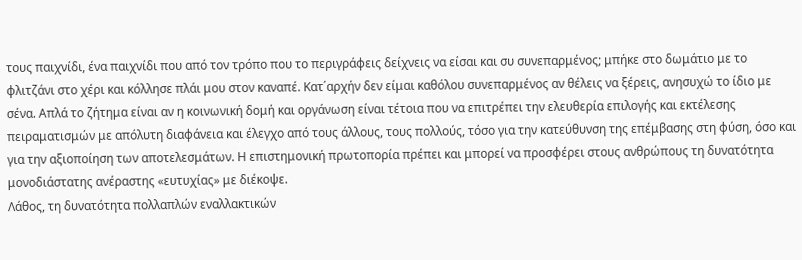τους παιχνίδι, ένα παιχνίδι που από τον τρόπο που το περιγράφεις δείχνεις να είσαι και συ συνεπαρμένος; μπήκε στο δωμάτιο με το φλιτζάνι στο χέρι και κόλλησε πλάι μου στον καναπέ. Κατ΄αρχήν δεν είμαι καθόλου συνεπαρμένος αν θέλεις να ξέρεις, ανησυχώ το ίδιο με σένα. Απλά το ζήτημα είναι αν η κοινωνική δομή και οργάνωση είναι τέτοια που να επιτρέπει την ελευθερία επιλογής και εκτέλεσης πειραματισμών με απόλυτη διαφάνεια και έλεγχο από τους άλλους, τους πολλούς, τόσο για την κατεύθυνση της επέμβασης στη φύση, όσο και για την αξιοποίηση των αποτελεσμάτων. Η επιστημονική πρωτοπορία πρέπει και μπορεί να προσφέρει στους ανθρώπους τη δυνατότητα μονοδιάστατης ανέραστης «ευτυχίας» με διέκοψε.
Λάθος, τη δυνατότητα πολλαπλών εναλλακτικών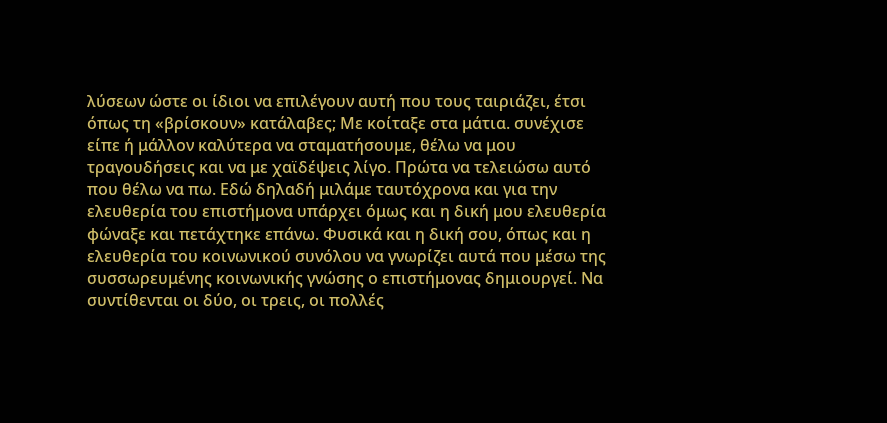λύσεων ώστε οι ίδιοι να επιλέγουν αυτή που τους ταιριάζει, έτσι όπως τη «βρίσκουν» κατάλαβες; Με κοίταξε στα μάτια. συνέχισε είπε ή μάλλον καλύτερα να σταματήσουμε, θέλω να μου τραγουδήσεις και να με χαϊδέψεις λίγο. Πρώτα να τελειώσω αυτό που θέλω να πω. Εδώ δηλαδή μιλάμε ταυτόχρονα και για την ελευθερία του επιστήμονα υπάρχει όμως και η δική μου ελευθερία φώναξε και πετάχτηκε επάνω. Φυσικά και η δική σου, όπως και η ελευθερία του κοινωνικού συνόλου να γνωρίζει αυτά που μέσω της συσσωρευμένης κοινωνικής γνώσης ο επιστήμονας δημιουργεί. Να συντίθενται οι δύο, οι τρεις, οι πολλές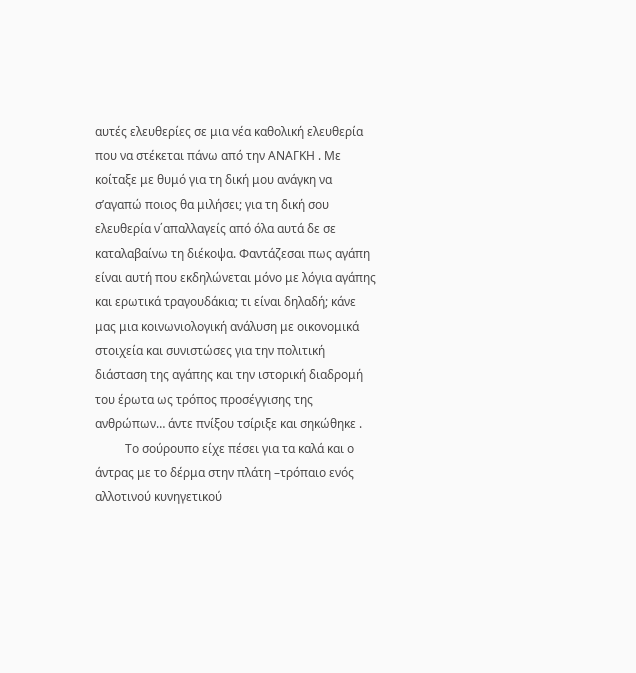αυτές ελευθερίες σε μια νέα καθολική ελευθερία που να στέκεται πάνω από την ΑΝΑΓΚΗ . Με κοίταξε με θυμό για τη δική μου ανάγκη να σ’αγαπώ ποιος θα μιλήσει; για τη δική σου ελευθερία ν΄απαλλαγείς από όλα αυτά δε σε καταλαβαίνω τη διέκοψα. Φαντάζεσαι πως αγάπη είναι αυτή που εκδηλώνεται μόνο με λόγια αγάπης και ερωτικά τραγουδάκια; τι είναι δηλαδή; κάνε μας μια κοινωνιολογική ανάλυση με οικονομικά στοιχεία και συνιστώσες για την πολιτική διάσταση της αγάπης και την ιστορική διαδρομή του έρωτα ως τρόπος προσέγγισης της ανθρώπων… άντε πνίξου τσίριξε και σηκώθηκε .
          Το σούρουπο είχε πέσει για τα καλά και ο άντρας με το δέρμα στην πλάτη –τρόπαιο ενός αλλοτινού κυνηγετικού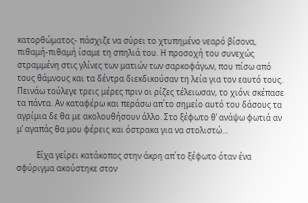κατορθώματος- πάσχιζε να σύρει το χτυπημένο νεαρό βίσονα, πιθαμή-πιθαμή ίσαμε τη σπηλιά του. Η προσοχή του συνεχώς στραμμένη στις γλίνες των ματιών των σαρκοφάγων, που πίσω από τους θάμνους και τα δέντρα διεκδικούσαν τη λεία για τον εαυτό τους. Πεινάω τούλεγε τρεις μέρες πριν οι ρίζες τέλειωσαν, το χιόνι σκέπασε τα πάντα. Αν καταφέρω και περάσω απ΄το σημείο αυτό του δάσους τα αγρίμια δε θα με ακολουθήσουν άλλο. Στο ξέφωτο θ’ ανάψω φωτιά αν μ’ αγαπάς θα μου φέρεις και όστρακα για να στολιστώ…

          Είχα γείρει κατάκοπος στην άκρη απ΄το ξέφωτο όταν ένα σφύριγμα ακούστηκε στον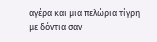αγέρα και μια πελώρια τίγρη με δόντια σαν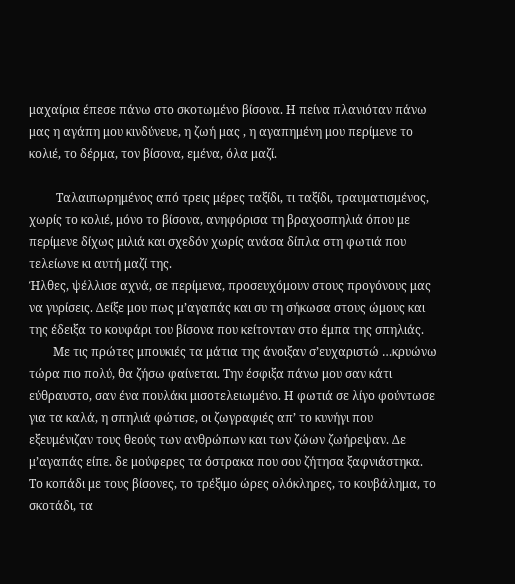μαχαίρια έπεσε πάνω στο σκοτωμένο βίσονα. Η πείνα πλανιόταν πάνω μας η αγάπη μου κινδύνευε, η ζωή μας , η αγαπημένη μου περίμενε το κολιέ, το δέρμα, τον βίσονα, εμένα, όλα μαζί.

         Ταλαιπωρημένος από τρεις μέρες ταξίδι, τι ταξίδι, τραυματισμένος, χωρίς το κολιέ, μόνο το βίσονα, ανηφόρισα τη βραχοσπηλιά όπου με περίμενε δίχως μιλιά και σχεδόν χωρίς ανάσα δίπλα στη φωτιά που τελείωνε κι αυτή μαζί της.
Ήλθες, ψέλλισε αχνά, σε περίμενα, προσευχόμουν στους προγόνους μας να γυρίσεις. Δείξε μου πως μ’αγαπάς και συ τη σήκωσα στους ώμους και της έδειξα το κουφάρι του βίσονα που κείτονταν στο έμπα της σπηλιάς.
        Με τις πρώτες μπουκιές τα μάτια της άνοιξαν σ’ευχαριστώ …κρυώνω τώρα πιο πολύ, θα ζήσω φαίνεται. Την έσφιξα πάνω μου σαν κάτι εύθραυστο, σαν ένα πουλάκι μισοτελειωμένο. Η φωτιά σε λίγο φούντωσε για τα καλά, η σπηλιά φώτισε, οι ζωγραφιές απ’ το κυνήγι που εξευμένιζαν τους θεούς των ανθρώπων και των ζώων ζωήρεψαν. Δε μ’αγαπάς είπε. δε μούφερες τα όστρακα που σου ζήτησα ξαφνιάστηκα. Το κοπάδι με τους βίσονες, το τρέξιμο ώρες ολόκληρες, το κουβάλημα, το σκοτάδι, τα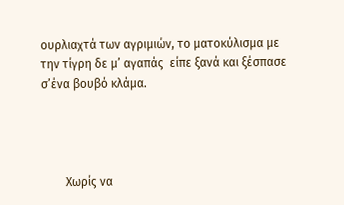ουρλιαχτά των αγριμιών, το ματοκύλισμα με την τίγρη δε μ’ αγαπάς  είπε ξανά και ξέσπασε σ’ένα βουβό κλάμα.




        Χωρίς να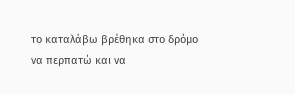το καταλάβω βρέθηκα στο δρόμο να περπατώ και να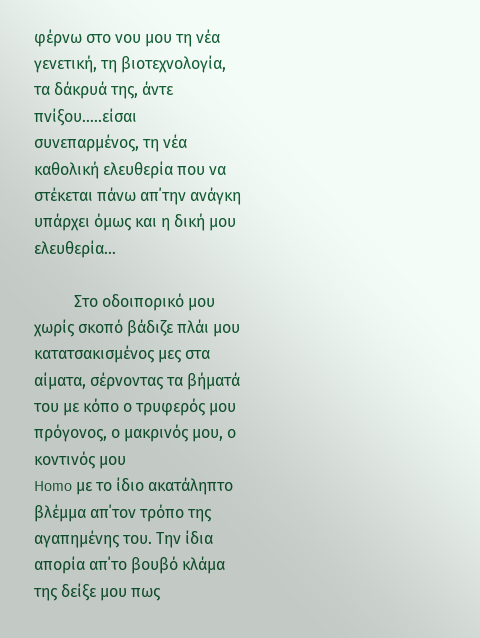φέρνω στο νου μου τη νέα γενετική, τη βιοτεχνολογία, τα δάκρυά της, άντε πνίξου…..είσαι συνεπαρμένος, τη νέα καθολική ελευθερία που να στέκεται πάνω απ΄την ανάγκη υπάρχει όμως και η δική μου ελευθερία…

          Στο οδοιπορικό μου χωρίς σκοπό βάδιζε πλάι μου κατατσακισμένος μες στα αίματα, σέρνοντας τα βήματά του με κόπο ο τρυφερός μου πρόγονος, ο μακρινός μου, ο κοντινός μου
Homo με το ίδιο ακατάληπτο βλέμμα απ΄τον τρόπο της αγαπημένης του. Την ίδια απορία απ΄το βουβό κλάμα της δείξε μου πως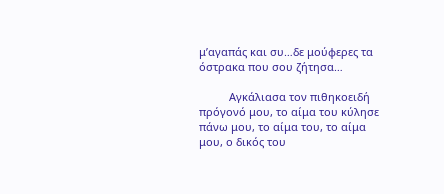μ’αγαπάς και συ…δε μούφερες τα όστρακα που σου ζήτησα…

          Αγκάλιασα τον πιθηκοειδή πρόγονό μου, το αίμα του κύλησε πάνω μου, το αίμα του, το αίμα μου, ο δικός του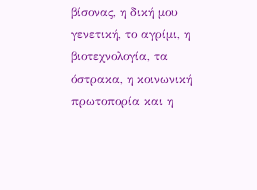βίσονας, η δική μου γενετική, το αγρίμι, η βιοτεχνολογία, τα όστρακα, η κοινωνική πρωτοπορία και η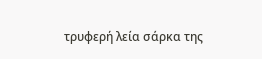τρυφερή λεία σάρκα της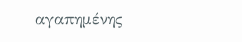αγαπημένης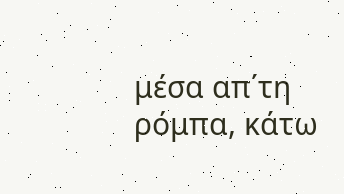μέσα απ΄τη ρόμπα, κάτω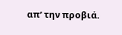απ’ την προβιά.